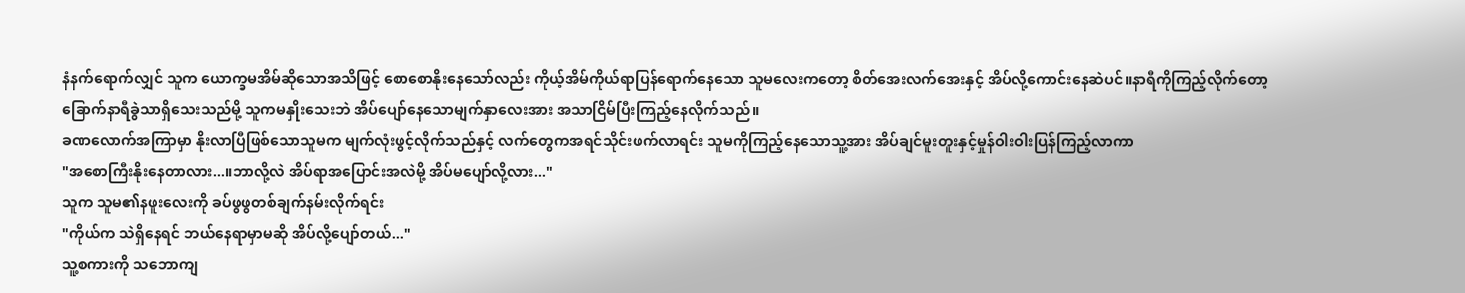နံနက်ရောက်လျှင် သူက ယောက္ခမအိမ်ဆိုသောအသိဖြင့် စောစောနိုးနေသော်လည်း ကိုယ့်အိမ်ကိုယ်ရာပြန်ရောက်နေသော သူမလေးကတော့ စိတ်အေးလက်အေးနှင့် အိပ်လို့ကောင်းနေဆဲပင်။နာရီကိုကြည့်လိုက်တော့ ခြောက်နာရီခွဲသာရှိသေးသည်မို့ သူကမနှိုးသေးဘဲ အိပ်ပျော်နေသောမျက်နှာလေးအား အသာငြိမ်ပြီးကြည့်နေလိုက်သည်။
ခဏလောက်အကြာမှာ နိုးလာပြီဖြစ်သောသူမက မျက်လုံးဖွင့်လိုက်သည်နှင့် လက်တွေကအရင်သိုင်းဖက်လာရင်း သူမကိုကြည့်နေသောသူ့အား အိပ်ချင်မူးတူးနှင့်မှုန်ဝါးဝါးပြန်ကြည့်လာကာ
"အစောကြီးနိုးနေတာလား...။ဘာလို့လဲ အိပ်ရာအပြောင်းအလဲမို့ အိပ်မပျော်လို့လား..."
သူက သူမ၏နဖူးလေးကို ခပ်ဖွဖွတစ်ချက်နမ်းလိုက်ရင်း
"ကိုယ်က သဲရှိနေရင် ဘယ်နေရာမှာမဆို အိပ်လို့ပျော်တယ်..."
သူ့စကားကို သဘောကျ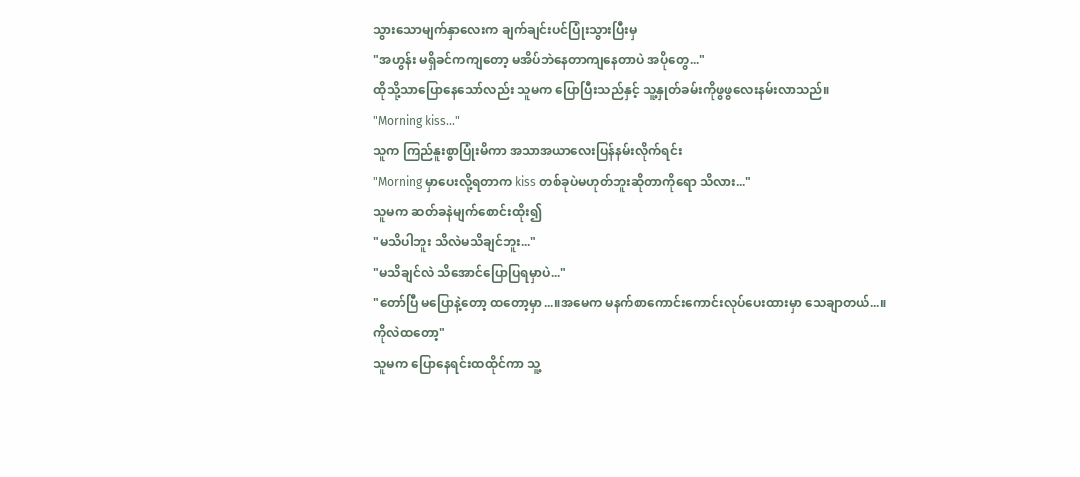သွားသောမျက်နှာလေးက ချက်ချင်းပင်ပြုံးသွားပြီးမှ
"အဟွန်း မရှိခင်ကကျတော့ မအိပ်ဘဲနေတာကျနေတာပဲ အပိုတွေ..."
ထိုသို့သာပြောနေသော်လည်း သူမက ပြောပြီးသည်နှင့် သူ့နှုတ်ခမ်းကိုဖွဖွလေးနမ်းလာသည်။
"Morning kiss..."
သူက ကြည်နူးစွာပြုံးမိကာ အသာအယာလေးပြန်နမ်းလိုက်ရင်း
"Morning မှာပေးလို့ရတာက kiss တစ်ခုပဲမဟုတ်ဘူးဆိုတာကိုရော သိလား..."
သူမက ဆတ်ခနဲမျက်စောင်းထိုး၍
"မသိပါဘူး သိလဲမသိချင်ဘူး..."
"မသိချင်လဲ သိအောင်ပြောပြရမှာပဲ..."
"တော်ပြီ မပြောနဲ့တော့ ထတော့မှာ...။အမေက မနက်စာကောင်းကောင်းလုပ်ပေးထားမှာ သေချာတယ်...။ကိုလဲထတော့"
သူမက ပြောနေရင်းထထိုင်ကာ သူ့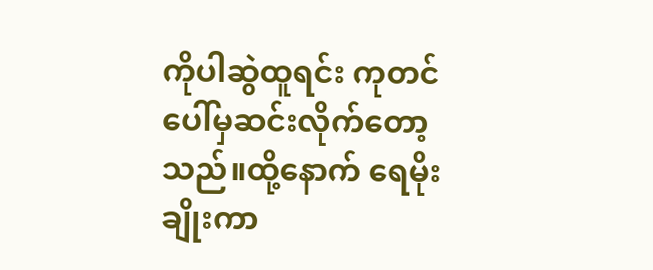ကိုပါဆွဲထူရင်း ကုတင်ပေါ်မှဆင်းလိုက်တော့သည်။ထို့နောက် ရေမိုးချိုးကာ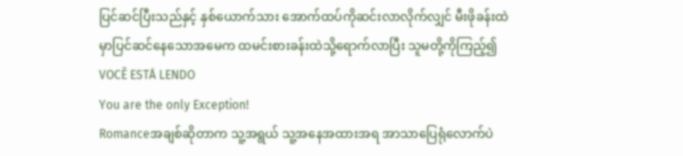ပြင်ဆင်ပြီးသည်နှင့် နှစ်ယောက်သား အောက်ထပ်ကိုဆင်းလာလိုက်လျှင် မီးဖိုခန်းထဲမှာပြင်ဆင်နေသောအမေက ထမင်းစားခန်းထဲသို့ရောက်လာပြီး သူမတို့ကိုကြည့်၍
VOCÊ ESTÁ LENDO
You are the only Exception!
Romanceအချစ်ဆိုတာက သူ့အရွယ် သူ့အနေအထားအရ အာသာပြေရုံလောက်ပဲ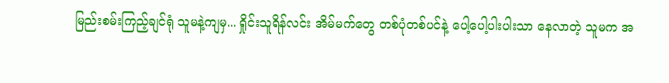မြည်းစမ်းကြည့်ချင်ရုံ သူမနဲ့ကျမှ... ရှိုင်းသူရိန်လင်း အိမ်မက်တွေ တစ်ပုံတစ်ပင်နဲ့ ပေါ့ပေါ့ပါးပါးသာ နေလာတဲ့ သူမက အ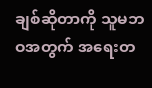ချစ်ဆိုတာကို သူမဘဝအတွက် အရေးတ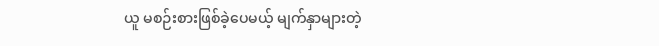ယူ မစဉ်းစားဖြစ်ခဲ့ပေမယ့် မျက်နှာများတဲ့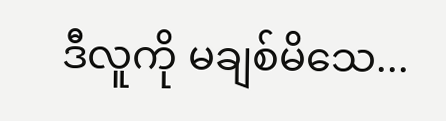ဒီလူကို မချစ်မိသေ...